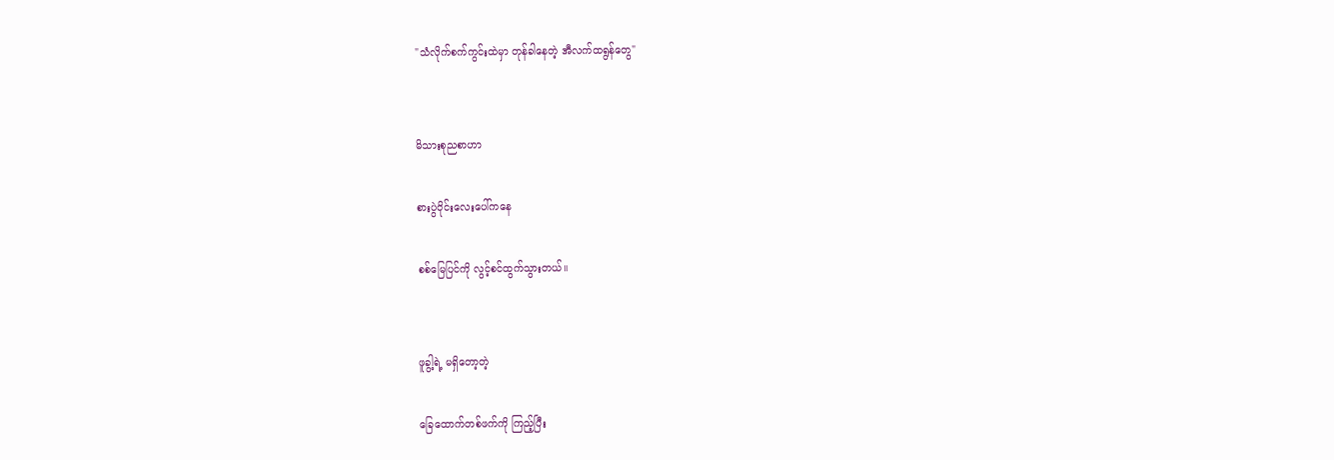"သံလိုက်စက်ကွင်းထဲမှာ တုန်ခါနေတဲ့ အီလက်ထရွန်တွေ"


မိသားစုညစာဟာ

စားပွဲဝိုင်းလေးပေါ်ကနေ

စစ်မြေပြင်ကို လွင့်စင်ထွက်သွားတယ်။


ဖူခွါ့ရဲ့ မရှိတော့တဲ့

ခြေထောက်တစ်ဖက်ကို ကြည့်ပြီး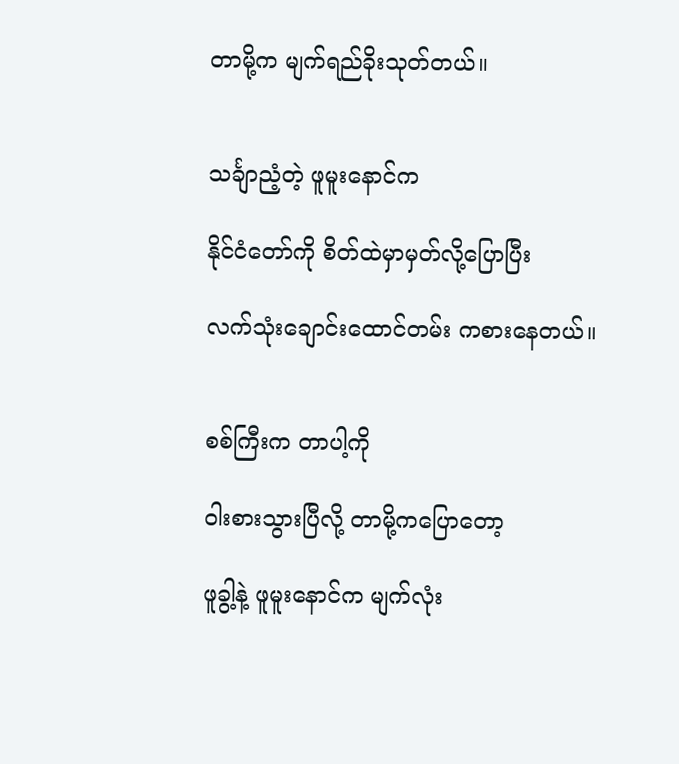တာမို့က မျက်ရည်ခိုးသုတ်တယ်။


သင်္ချာညံ့တဲ့ ဖူမူးနောင်က

နိုင်ငံတော်ကို စိတ်ထဲမှာမှတ်လို့ပြောပြီး

လက်သုံးချောင်းထောင်တမ်း ကစားနေတယ်။


စစ်ကြီးက တာပါ့ကို

ဝါးစားသွားပြီလို့ တာမို့ကပြောတော့

ဖူခွါ့နဲ့ ဖူမူးနောင်က မျက်လုံး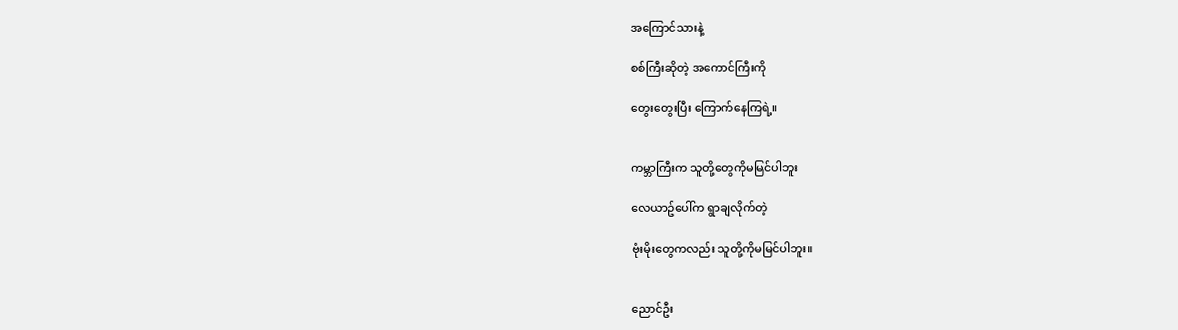အကြောင်သားနဲ့

စစ်ကြီးဆိုတဲ့ အကောင်ကြီးကို

တွေးတွေးပြီး ကြောက်နေကြရဲ့။


ကမ္ဘာကြီးက သူတို့တွေကိုမမြင်ပါဘူး

လေယာဥ်ပေါ်က ရွာချလိုက်တဲ့

ဗုံးမိုးတွေကလည်း သူတို့ကိုမမြင်ပါဘူး။


ညောင်ဦး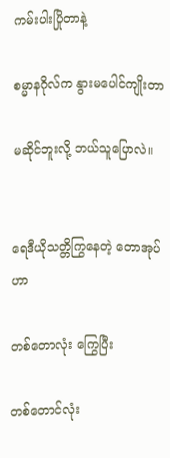ကမ်းပါးပြိုတာနဲ့

စမ္မာနဂိုလ်က နွားမပေါင်ကျိုးတာ

မဆိုင်ဘူးလို့ ဘယ်သူပြောလဲ။


ရေဒီယိုသတ္တိကြွနေတဲ့ တောအုပ်ဟာ

တစ်တောလုံး ကြွေပြီး

တစ်တောင်လုံး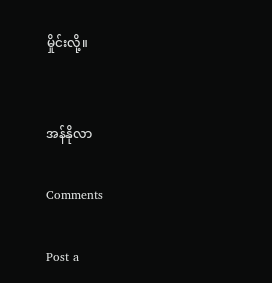မှိုင်းလို့။


အန်နိုလာ

Comments

Post a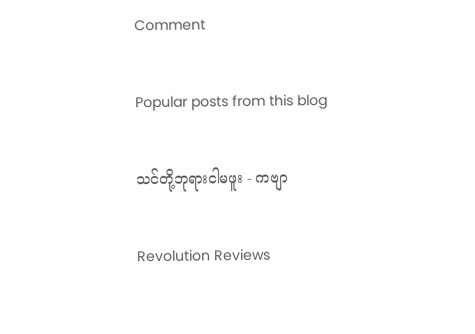Comment

Popular posts from this blog

သင်တို့ဘုရားငါမဖူး - ကဗျာ

Revolution Reviews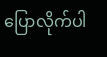ပြောလိုက်ပါ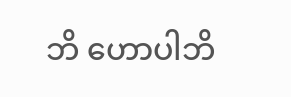ဘိ ဟောပါဘိ